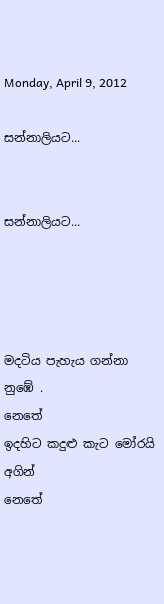Monday, April 9, 2012

සන්නාලියට...


සන්නාලියට...




මදටිය පැහැය ගන්නා නුඹේ .                           නෙතේ
ඉදහිට කදුළු කැට මෝරයි අගින්                      නෙතේ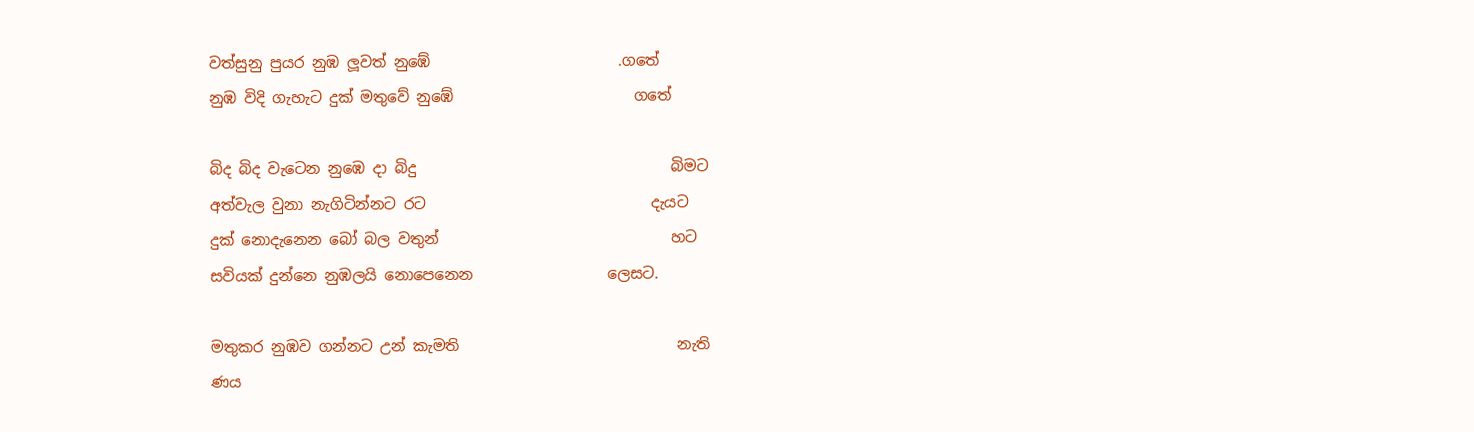වත්සුනු පුයර නුඹ ලූවත් නුඹේ                         .ගතේ
නුඹ විදි ගැහැට දුක්‌ මතුවේ නුඹේ                        ගතේ

බිද බිද වැටෙන නුඹෙ දා බිදු                                  බිමට
අත්වැල වුනා නැගිටින්නට රට                              දැයට
දුක්‌ නොදැනෙන බෝ බල වතුන්                               හට
සවියක්‌ දුන්නෙ නුඹලයි නොපෙනෙන                  ලෙසට.

මතුකර නුඹව ගන්නට උන් කැමති                             නැති
ණය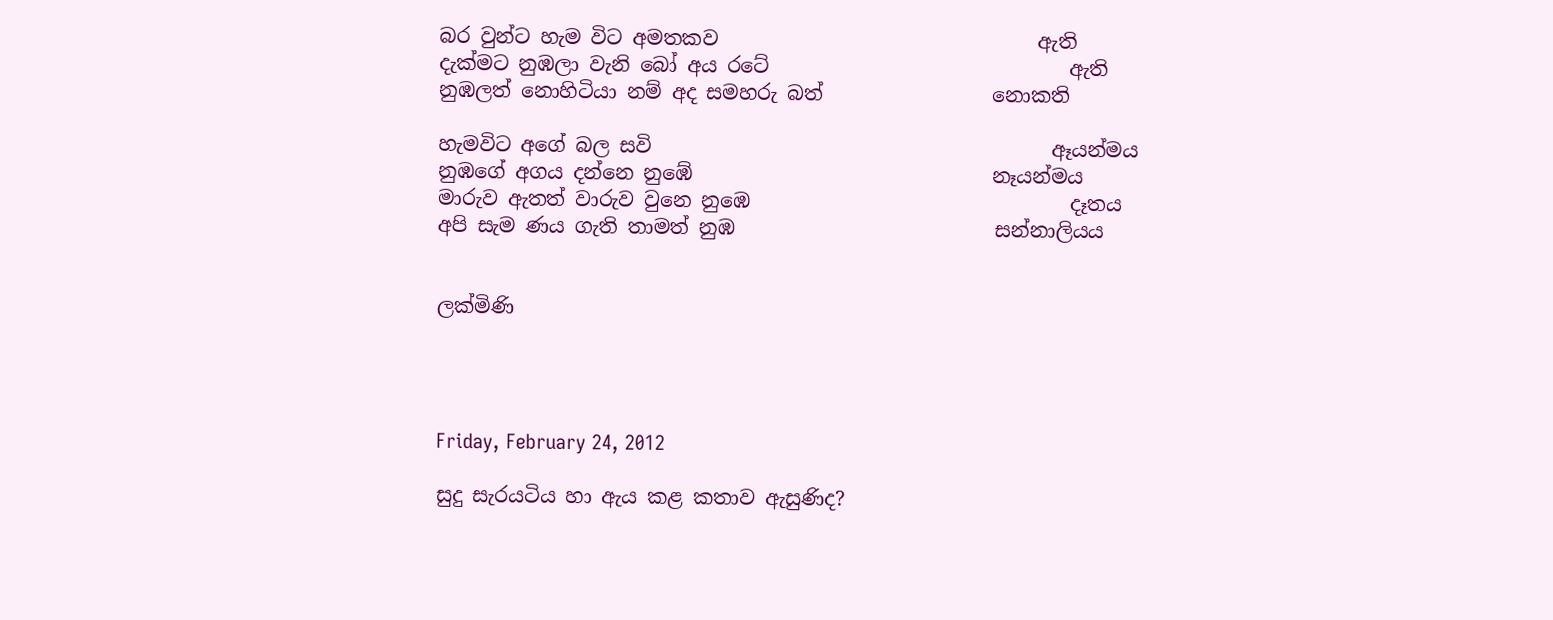බර වුන්ට හැම විට අමතකව                                ඇති
දැක්‌මට නුඹලා වැනි බෝ අය රටේ                              ඇති
නුඹලත් නොහිටියා නම් අද සමහරු බත්                 නොකති

හැමවිට අගේ බල සවි                                        ඈයන්මය
නුඹගේ අගය දන්නෙ නුඹේ                              නෑයන්මය
මාරුව ඇතත් වාරුව වුනෙ නුඹෙ                                දෑතය
අපි සැම ණය ගැති තාමත් නුඹ                          සන්නාලියය


ලක්මිණි




Friday, February 24, 2012

සුදු සැරයටිය හා ඇය කළ කතාව ඇසුණිද?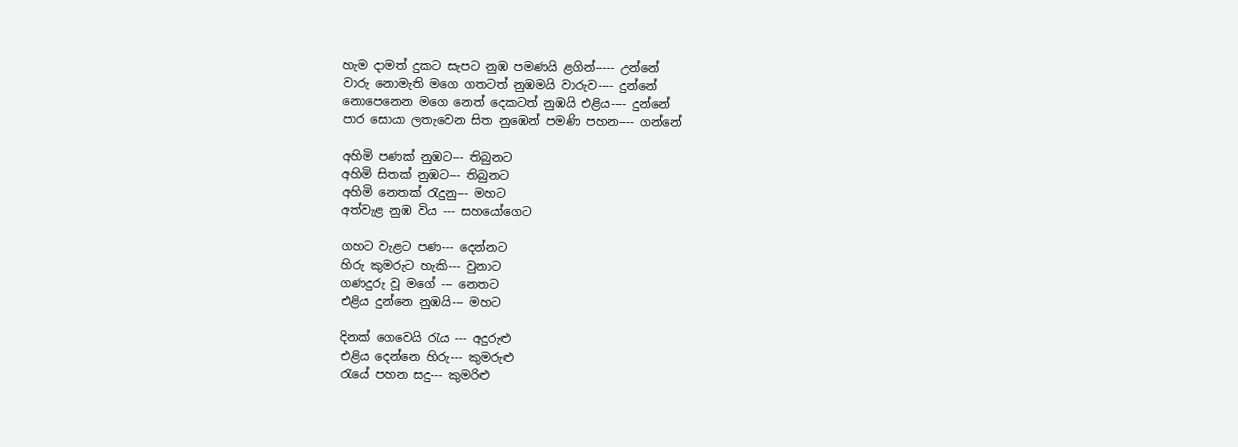හැම දාමත් දුකට සැපට නුඹ පමණයි ළගින්----- උන්නේ
වාරු නොමැති මගෙ ගතටත් නුඹමයි වාරුව---- දුන්නේ
නොපෙනෙන මගෙ නෙත් දෙකටත් නුඹයි එළිය---- දුන්නේ
පාර සොයා ලතැවෙන සිත නුඹෙන් පමණි පහන---- ගන්නේ

අහිමි පණක්‌ නුඹට--- තිබුනට
අහිමි සිතක්‌ නුඹට--- තිබුනට
අහිමි නෙතක්‌ රැදුනු--- මහට
අත්වැළ නුඹ විය --- සහයෝගෙට

ගහට වැළට පණ--- දෙන්නට
හිරු කුමරුට හැකි--- වුනාට
ගණදුරු වූ මගේ --- නෙතට
එළිය දුන්නෙ නුඹයි--- මහට

දිනක්‌ ගෙවෙයි රැය --- අදුරුළු
එළිය දෙන්නෙ හිරු--- කුමරුළු
රැයේ පහන සදු--- කුමරිළු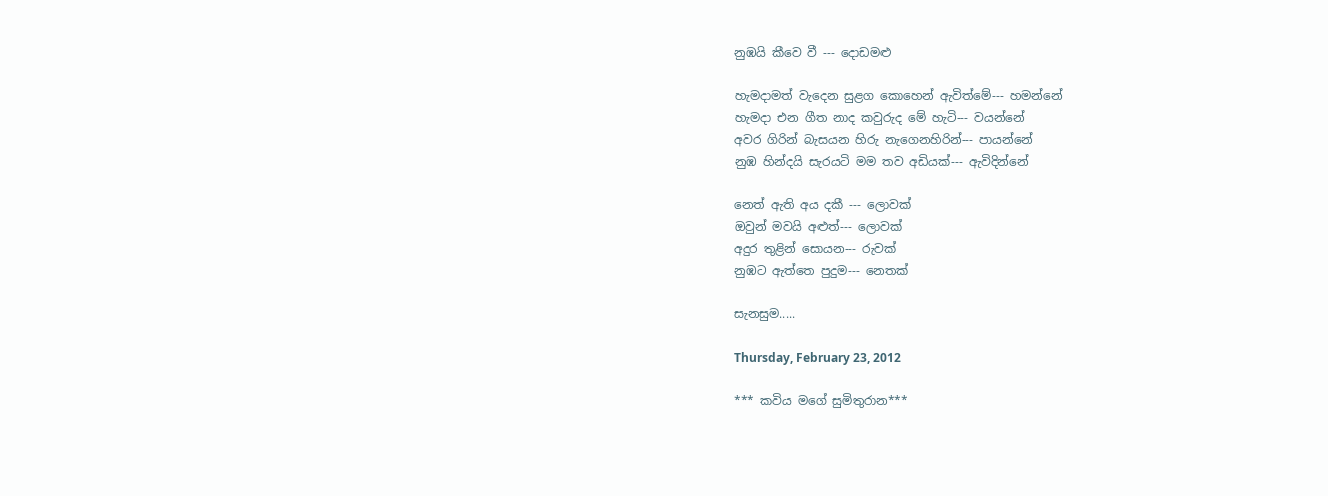නුඹයි කීවෙ වී --- දොඩමළු

හැමදාමත් වැදෙන සුළග කොහෙන් ඇවිත්මේ--- හමන්නේ
හැමදා එන ගීත නාද කවුරුද මේ හැටි--- වයන්නේ
අවර ගිරින් බැසයන හිරු නැගෙනහිරින්--- පායන්නේ
නුඹ හින්දයි සැරයටි මම තව අඩියක්‌--- ඇවිදින්නේ

නෙත් ඇති අය දකී --- ලොවක්‌
ඔවුන් මවයි අළුත්--- ලොවක්‌
අදුර තුළින් සොයන--- රුවක්‌
නුඹට ඇත්තෙ පුදුම--- නෙතක්‌

සැනසුම.....

Thursday, February 23, 2012

*** කවිය මගේ සුමිතුරාන***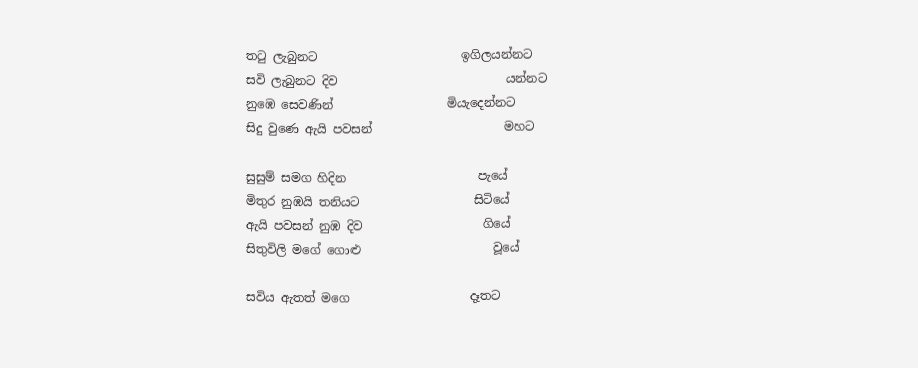තටු ලැබුනට                        ඉගිලයන්නට
සවි ලැබුනට දිව                            යන්නට
නුඹෙ සෙවණින්                   මියැදෙන්නට
සිදු වුණෙ ඇයි පවසන්                      මහට

සුසුම් සමග හිදින                      පැයේ
මිතුර නුඹයි තනියට                   සිටියේ
ඇයි පවසන් නුඹ දිව                    ගියේ
සිතුවිලි මගේ ගොළු                      වූයේ

සවිය ඇතත් මගෙ                    දෑතට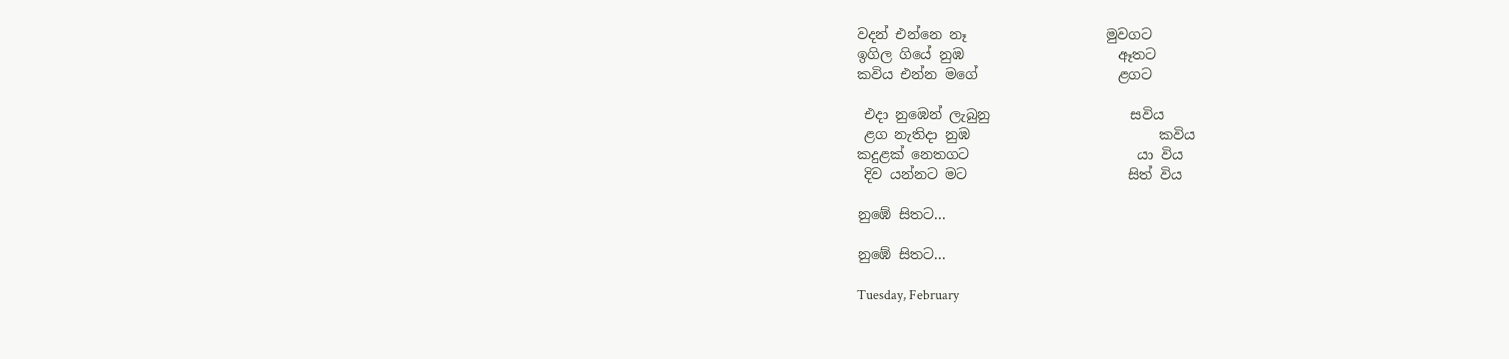වදන් එන්නෙ නෑ                    මුවගට
ඉගිල ගියේ නුඹ                      ඈතට
කවිය එන්න මගේ                    ළගට

 එදා නුඹෙන් ලැබුනු                    සවිය
 ළග නැතිදා නුඹ                           කවිය
කදුළක්‌ නෙතගට                        යා විය
 දිව යන්නට මට                       සිත් විය

නුඹේ සිතට...

නුඹේ සිතට...

Tuesday, February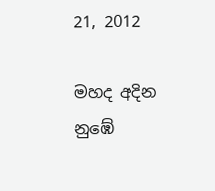21, 2012

මහද අදින නුඹේ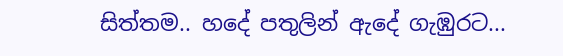සිත්තම.. හදේ පතුලින් ඇදේ ගැඹුරට...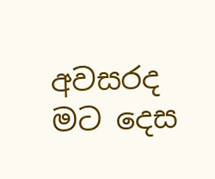අවසරද මට දෙස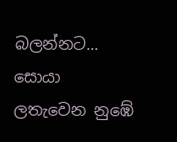බලන්නට... සොයා ලතැවෙන නුඹේ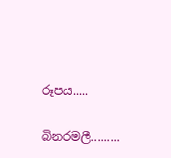රූපය.....

බිනරමලී.........